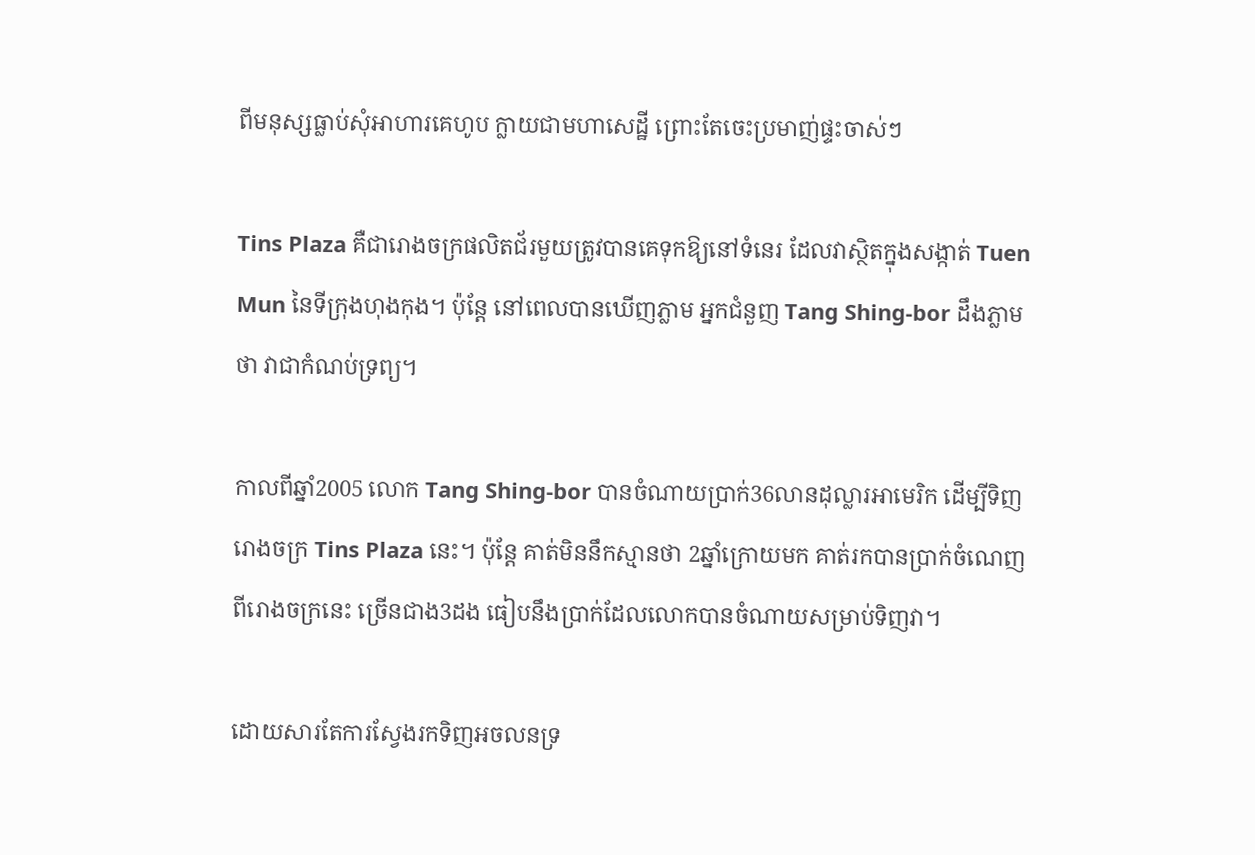ពីមនុស្សធ្លាប់សុំអាហារគេហូប ក្លាយជាមហាសេដ្ឋី ព្រោះតែចេះប្រមាញ់ផ្ទះចាស់ៗ

Tins Plaza គឺជារោងចក្រផលិតជ័រមួយត្រូវបានគេទុកឱ្យនៅទំនេរ ដែលវាស្ថិតក្នុងសង្កាត់ Tuen Mun នៃទីក្រុងហុងកុង។ ប៉ុន្តែ នៅពេលបានឃើញភ្លាម អ្នកជំនួញ Tang Shing-bor ដឹងភ្លាមថា វាជាកំណប់ទ្រព្យ។

កាលពីឆ្នាំ2005 លោក Tang Shing-bor បានចំណាយប្រាក់36លានដុល្លារអាមេរិក ដើម្បីទិញរោងចក្រ Tins Plaza នេះ។ ប៉ុន្តែ គាត់មិននឹកស្មានថា 2ឆ្នាំក្រោយមក គាត់រកបានប្រាក់ចំណេញពីរោងចក្រនេះ ច្រើនជាង3ដង ធៀបនឹងប្រាក់ដែលលោកបានចំណាយសម្រាប់ទិញវា។

ដោយសារតែការស្វែងរកទិញអចលនទ្រ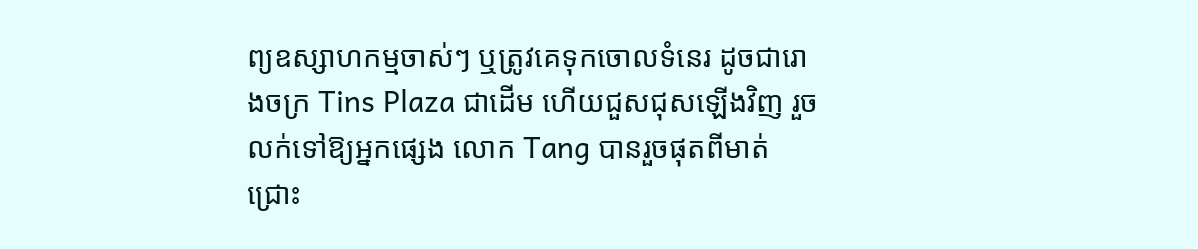ព្យឧស្សាហកម្មចាស់ៗ ឬត្រូវគេទុកចោលទំនេរ ដូចជារោងចក្រ Tins Plaza ជាដើម ហើយជួសជុសឡើងវិញ រួចលក់ទៅឱ្យអ្នកផ្សេង លោក Tang បានរួចផុតពីមាត់ជ្រោះ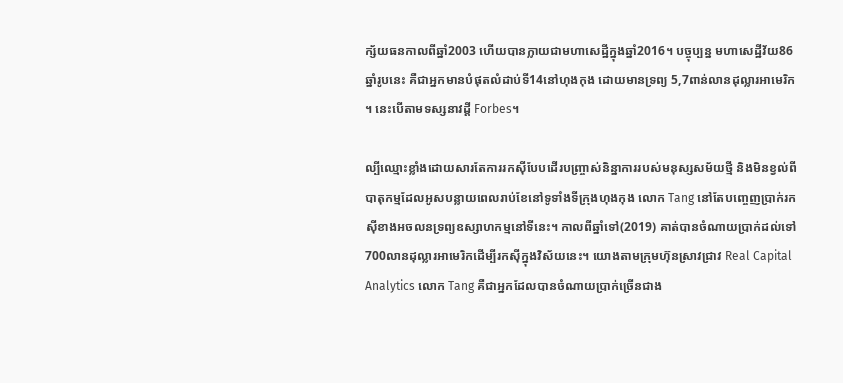ក្ស័យធនកាលពីឆ្នាំ2003 ហើយបានក្លាយជាមហាសេដ្ឋីក្នុងឆ្នាំ2016។ បច្ចុប្បន្ន មហាសេដ្ឋីវ័យ86ឆ្នាំរូបនេះ គឺជាអ្នកមានបំផុតលំដាប់ទី14នៅហុងកុង ដោយមានទ្រព្យ 5,7ពាន់លានដុល្លារអាមេរិក។ នេះបើតាមទស្សនាវដ្ដី Forbes។

ល្បីឈ្មោះខ្លាំងដោយសារតែការរកស៊ីបែបដើរបញ្ច្រាស់និន្នាការរបស់មនុស្សសម័យថ្មី និងមិនខ្វល់ពីបាតុកម្មដែលអូសបន្លាយពេលរាប់ខែនៅទូទាំងទីក្រុងហុងកុង លោក Tang នៅតែបញ្ចេញប្រាក់រកស៊ីខាងអចលនទ្រព្យឧស្សាហកម្មនៅទីនេះ។ កាលពីឆ្នាំទៅ(2019) គាត់បានចំណាយប្រាក់ដល់ទៅ 700លានដុល្លារអាមេរិកដើម្បីរកស៊ីក្នុងវិស័យនេះ។ យោងតាមក្រុមហ៊ុនស្រាវជ្រាវ Real Capital Analytics លោក Tang គឺជាអ្នកដែលបានចំណាយប្រាក់ច្រើនជាង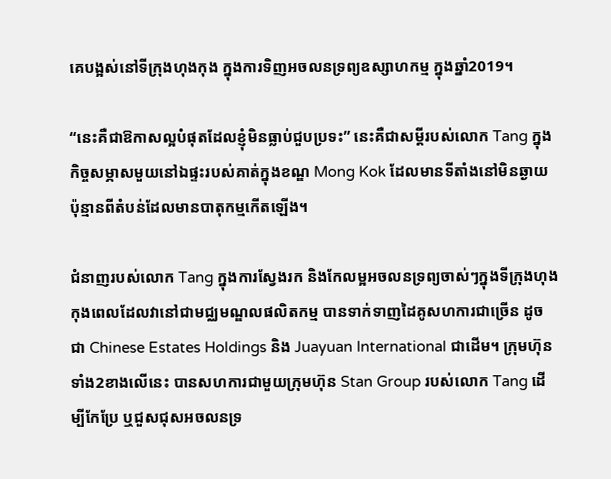គេបង្អស់នៅទីក្រុងហុងកុង ក្នុងការទិញអចលនទ្រព្យឧស្សាហកម្ម ក្នុងឆ្នាំ2019។

“នេះគឺជាឱកាសល្អបំផុតដែលខ្ញុំមិនធ្លាប់ជួបប្រទះ” នេះគឺជាសម្ដីរបស់លោក Tang ក្នុងកិច្ចសម្ភាសមួយនៅឯផ្ទះរបស់គាត់ក្នុងខណ្ឌ Mong Kok ដែលមានទីតាំងនៅមិនឆ្ងាយប៉ុន្មានពីតំបន់ដែលមានបាតុកម្មកើតឡើង។

ជំនាញរបស់លោក Tang ក្នុងការស្វែងរក និងកែលម្អអចលនទ្រព្យចាស់ៗក្នុងទីក្រុងហុងកុងពេលដែលវានៅជាមជ្ឈមណ្ឌលផលិតកម្ម បានទាក់ទាញដៃគូសហការជាច្រើន ដូចជា Chinese Estates Holdings និង Juayuan International ជាដើម។ ក្រុមហ៊ុនទាំង2ខាងលើនេះ បានសហការជាមួយក្រុមហ៊ុន Stan Group របស់លោក Tang ដើម្បីកែប្រែ ឬជួសជុសអចលនទ្រ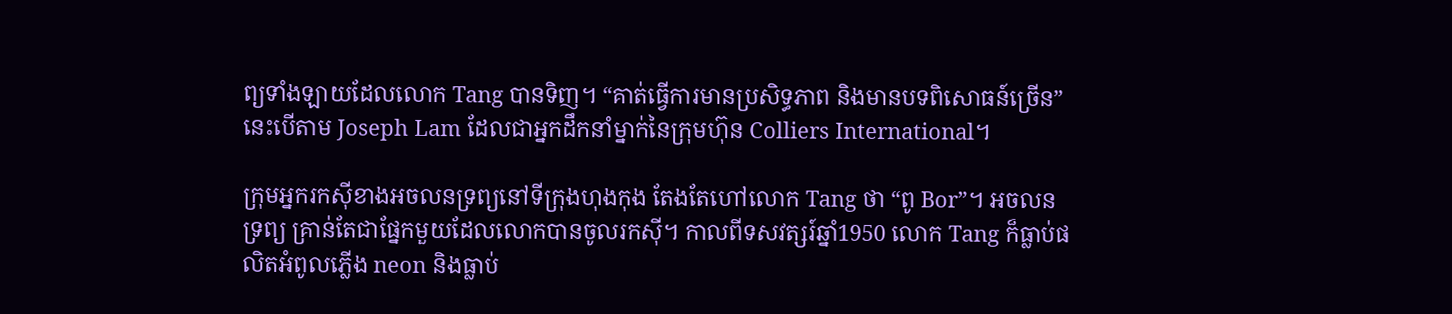ព្យទាំងឡាយដែលលោក Tang បានទិញ។ “គាត់ធ្វើការមានប្រសិទ្ធភាព និងមានបទពិសោធន៍ច្រើន” នេះបើតាម Joseph Lam ដែលជាអ្នកដឹកនាំម្នាក់នៃក្រុមហ៊ុន Colliers International។

ក្រុមអ្នករកស៊ីខាងអចលនទ្រព្យនៅទីក្រុងហុងកុង តែងតែហៅលោក Tang ថា “ពូ Bor”។ អចលនទ្រព្យ គ្រាន់តែជាផ្នែកមួយដែលលោកបានចូលរកស៊ី។ កាលពីទសវត្សរ៍ឆ្នាំ1950 លោក Tang ក៏ធ្លាប់ផលិតអំពូលភ្លើង neon និងធ្លាប់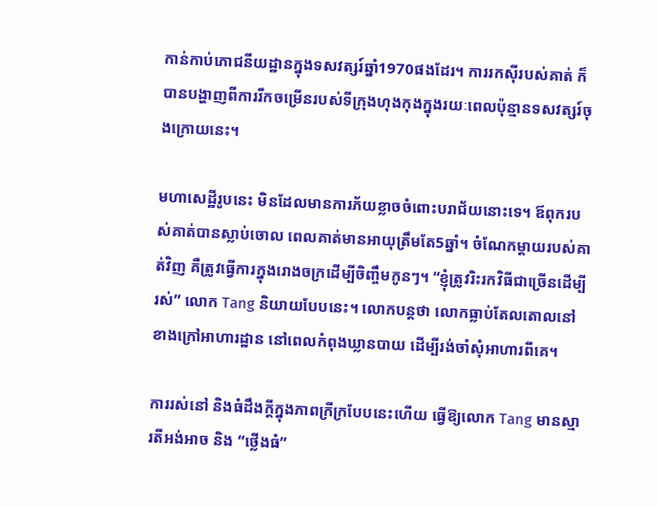កាន់កាប់ភោជនីយដ្ឋានក្នុងទសវត្សរ៍ឆ្នាំ1970ផងដែរ។ ការរកស៊ីរបស់គាត់ ក៏បានបង្ហាញពីការរីកចម្រើនរបស់ទីក្រុងហុងកុងក្នុងរយៈពេលប៉ុន្មានទសវត្សរ៍ចុងក្រោយនេះ។

មហាសេដ្ឋីរូបនេះ មិនដែលមានការភ័យខ្លាចចំពោះបរាជ័យនោះទេ។ ឪពុករបស់គាត់បានស្លាប់ចោល ពេលគាត់មានអាយុត្រឹមតែ5ឆ្នាំ។ ចំណែកម្ដាយរបស់គាត់វិញ គឺត្រូវធ្វើការក្នុងរោងចក្រដើម្បីចិញ្ចឹមកូនៗ។ “ខ្ញុំត្រូវរិះរកវិធីជាច្រើនដើម្បីរស់” លោក Tang និយាយបែបនេះ។ លោកបន្តថា លោកធ្លាប់តែលតោលនៅខាងក្រៅអាហារដ្ឋាន នៅពេលកំពុងឃ្លានបាយ ដើម្បីរង់ចាំសុំអាហារពីគេ។

ការរស់នៅ និងធំដឹងក្ដីក្នុងភាពក្រីក្របែបនេះហើយ ធ្វើឱ្យលោក Tang មានស្មារតីអង់អាច និង “ថ្លើងធំ”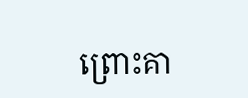ព្រោះគា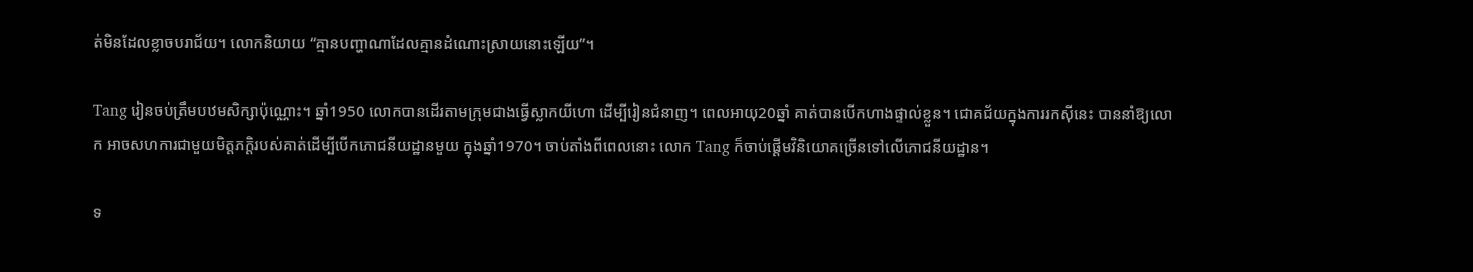ត់មិនដែលខ្លាចបរាជ័យ។ លោកនិយាយ “គ្មានបញ្ហាណាដែលគ្មានដំណោះស្រាយនោះឡើយ”។

Tang រៀនចប់ត្រឹមបឋមសិក្សាប៉ុណ្ណោះ។ ឆ្នាំ1950 លោកបានដើរតាមក្រុមជាងធ្វើស្លាកយីហោ ដើម្បីរៀនជំនាញ។ ពេលអាយុ20ឆ្នាំ គាត់បានបើកហាងផ្ទាល់ខ្លួន។ ជោគជ័យក្នុងការរកស៊ីនេះ បាននាំឱ្យលោក អាចសហការជាមួយមិត្តភក្ដិរបស់គាត់ដើម្បីបើកភោជនីយដ្ឋានមួយ ក្នុងឆ្នាំ1970។ ចាប់តាំងពីពេលនោះ លោក Tang ក៏ចាប់ផ្ដើមវិនិយោគច្រើនទៅលើភោជនីយដ្ឋាន។

ទ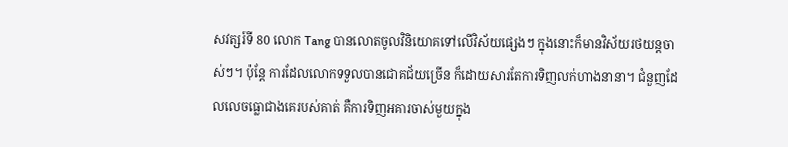សវត្សរ៍ទី 80 លោក Tang បានលោតចូលវិនិយោគទៅលើវិស័យផ្សេងៗ ក្នុងនោះក៏មានវិស័យរថយន្តចាស់ៗ។ ប៉ុន្តែ ការដែលលោកទទួលបានជោគជ័យច្រើន ក៏ដោយសារតែការទិញលក់ហាងនានា។ ជំនួញដែលលេចធ្លោជាងគេរបស់គាត់ គឺការទិញអគារចាស់មួយក្នុង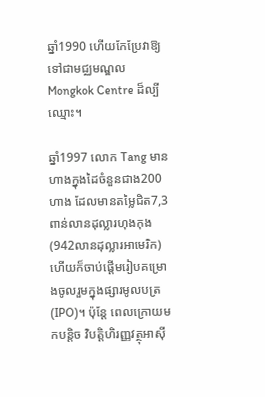ឆ្នាំ1990 ហើយកែប្រែវាឱ្យទៅជាមជ្ឈមណ្ឌល Mongkok Centre ដ៏ល្បីឈ្មោះ។

ឆ្នាំ1997 លោក Tang មានហាងក្នុងដៃចំនួនជាង200ហាង ដែលមានតម្លៃជិត7,3ពាន់លានដុល្លារហុងកុង (942លានដុល្លារអាមេរិក) ហើយក៏ចាប់ផ្ដើមរៀបគម្រោងចូលរួមក្នុងផ្សារមូលបត្រ (IPO)។ ប៉ុន្តែ ពេលក្រោយមកបន្តិច វិបត្តិហិរញ្ញវត្ថុអាស៊ី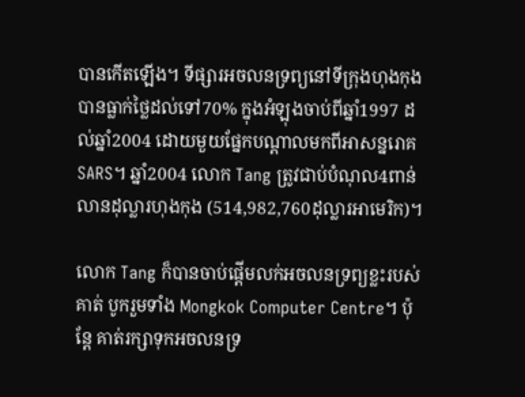បានកើតឡើង។ ទីផ្សារអចលនទ្រព្យនៅទីក្រុងហុងកុងបានធ្លាក់ថ្លៃដល់ទៅ70% ក្នុងអំឡុងចាប់ពីឆ្នាំ1997 ដល់ឆ្នាំ2004 ដោយមួយផ្នែកបណ្ដាលមកពីអាសន្នរោគ SARS។ ឆ្នាំ2004 លោក Tang ត្រូវជាប់បំណុល4ពាន់លានដុល្លារហុងកុង (514,982,760ដុល្លារអាមេរិក)។

លោក Tang ក៏បានចាប់ផ្ដើមលក់អចលនទ្រព្យខ្លះរបស់គាត់ បូករួមទាំង Mongkok Computer Centre។ ប៉ុន្តែ គាត់រក្សាទុកអចលនទ្រ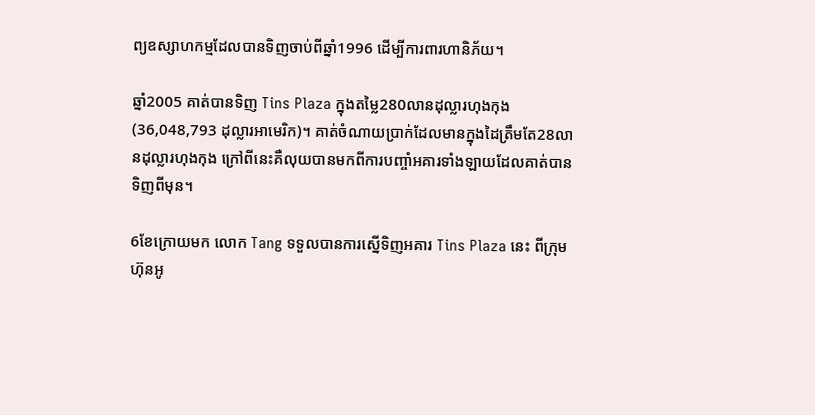ព្យឧស្សាហកម្មដែលបានទិញចាប់ពីឆ្នាំ1996 ដើម្បីការពារហានិភ័យ។

ឆ្នាំ2005 គាត់បានទិញ Tins Plaza ក្នុងតម្លៃ280លានដុល្លារហុងកុង (36,048,793 ដុល្លារអាមេរិក)។ គាត់ចំណាយប្រាក់ដែលមានក្នុងដៃត្រឹមតែ28លានដុល្លារហុងកុង ក្រៅពីនេះគឺលុយបានមកពីការបញ្ចាំអគារទាំងឡាយដែលគាត់បានទិញពីមុន។

6ខែក្រោយមក លោក Tang ទទួលបានការស្នើទិញអគារ Tins Plaza នេះ ពីក្រុមហ៊ុនអូ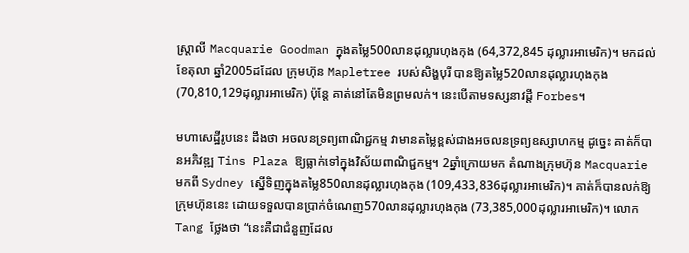ស្ដ្រាលី Macquarie Goodman ក្នុងតម្លៃ500លានដុល្លារហុងកុង (64,372,845 ដុល្លារអាមេរិក)។ មកដល់ខែតុលា ឆ្នាំ2005ដដែល ក្រុមហ៊ុន Mapletree របស់សិង្ហបុរី បានឱ្យតម្លៃ520លានដុល្លារហុងកុង (70,810,129ដុល្លារអាមេរិក) ប៉ុន្តែ គាត់នៅតែមិនព្រមលក់។ នេះបើតាមទស្សនាវដ្ដី Forbes។

មហាសេដ្ឋីរូបនេះ ដឹងថា អចលនទ្រព្យពាណិជ្ជកម្ម វាមានតម្លៃខ្ពស់ជាងអចលនទ្រព្យឧស្សាហកម្ម ដូច្នេះ គាត់ក៏បានអភិវឌ្ឍ Tins Plaza ឱ្យធ្លាក់ទៅក្នុងវិស័យពាណិជ្ជកម្ម។ 2ឆ្នាំក្រោយមក តំណាងក្រុមហ៊ុន Macquarie មកពី Sydney ស្នើទិញក្នុងតម្លៃ850លានដុល្លារហុងកុង (109,433,836ដុល្លារអាមេរិក)។ គាត់ក៏បានលក់ឱ្យក្រុមហ៊ុននេះ ដោយទទួលបានប្រាក់ចំណេញ570លានដុល្លារហុងកុង (73,385,000ដុល្លារអាមេរិក)។ លោក Tang ថ្លែងថា “នេះគឺជាជំនួញដែល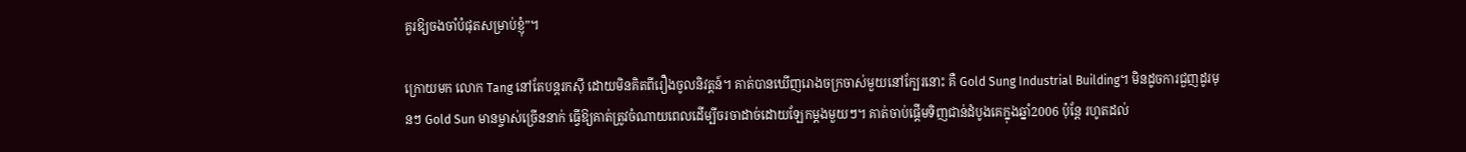គួរឱ្យចងចាំបំផុតសម្រាប់ខ្ញុំ”។

ក្រោយមក លោក Tang នៅតែបន្តរកស៊ី ដោយមិនគិតពីរឿងចូលនិវត្តន៍។ គាត់បានឃើញរោងចក្រចាស់មួយនៅក្បែរនោះ គឺ Gold Sung Industrial Building។ មិនដូចការជួញដូរមុនៗ Gold Sun មានម្ចាស់ច្រើននាក់ ធ្វើឱ្យគាត់ត្រូវចំណាយពេលដើម្បីចរចាដាច់ដោយឡែកម្ដងមួយៗ។ គាត់ចាប់ផ្ដើមទិញជាន់ដំបូងគេក្នុងឆ្នាំ2006 ប៉ុន្តែ រហូតដល់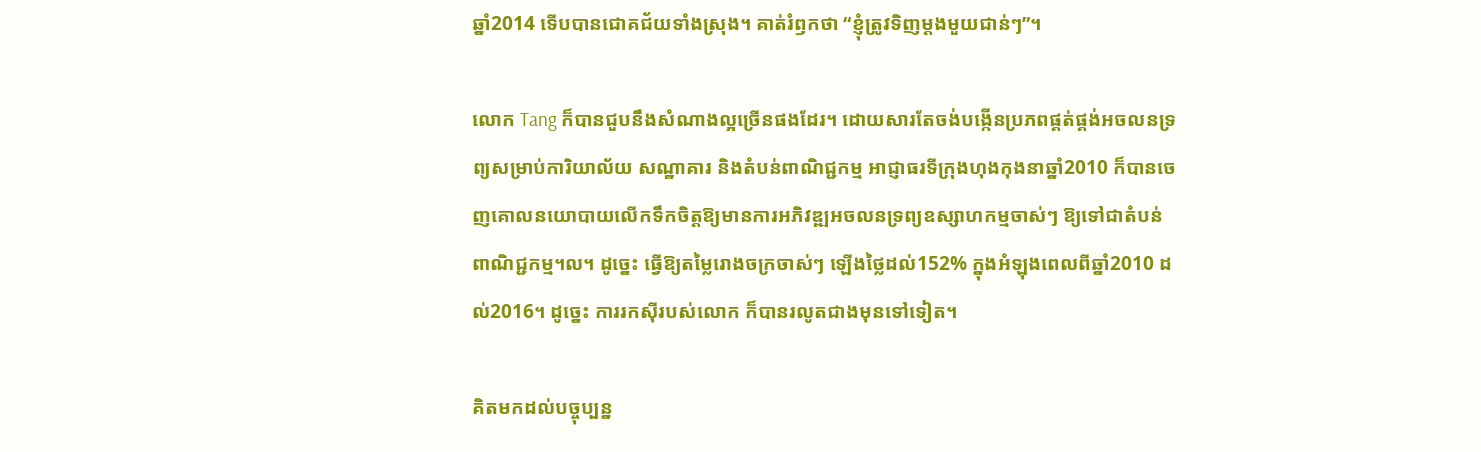ឆ្នាំ2014 ទើបបានជោគជ័យទាំងស្រុង។ គាត់រំឭកថា “ខ្ញុំត្រូវទិញម្ដងមួយជាន់ៗ”។

លោក Tang ក៏បានជួបនឹងសំណាងល្អច្រើនផងដែរ។ ដោយសារតែចង់បង្កើនប្រភពផ្គត់ផ្គង់អចលនទ្រព្យសម្រាប់ការិយាល័យ សណ្ឋាគារ និងតំបន់ពាណិជ្ជកម្ម អាជ្ញាធរទីក្រុងហុងកុងនាឆ្នាំ2010 ក៏បានចេញគោលនយោបាយលើកទឹកចិត្តឱ្យមានការអភិវឌ្ឍអចលនទ្រព្យឧស្សាហកម្មចាស់ៗ ឱ្យទៅជាតំបន់ពាណិជ្ជកម្ម។ល។ ដូច្នេះ ធ្វើឱ្យតម្លៃរោងចក្រចាស់ៗ ឡើងថ្លៃដល់152% ក្នុងអំឡុងពេលពីឆ្នាំ2010 ដល់2016។ ដូច្នេះ ការរកស៊ីរបស់លោក ក៏បានរលូតជាងមុនទៅទៀត។

គិតមកដល់បច្ចុប្បន្ន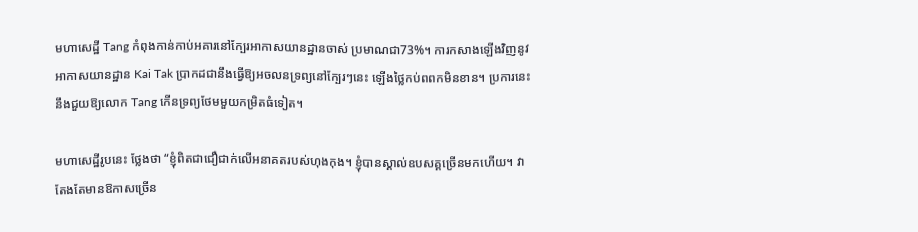មហាសេដ្ឋី Tang កំពុងកាន់កាប់អគារនៅក្បែរអាកាសយានដ្ឋានចាស់ ប្រមាណជា73%។ ការកសាងឡើងវិញនូវអាកាសយានដ្ឋាន Kai Tak ប្រាកដជានឹងធ្វើឱ្យអចលនទ្រព្យនៅក្បែរៗនេះ ឡើងថ្លៃកប់ពពកមិនខាន។ ប្រការនេះ នឹងជួយឱ្យលោក Tang កើនទ្រព្យថែមមួយកម្រិតធំទៀត។

មហាសេដ្ឋីរូបនេះ ថ្លែងថា “ខ្ញុំពិតជាជឿជាក់លើអនាគតរបស់ហុងកុង។ ខ្ញុំបានស្គាល់ឧបសគ្គច្រើនមកហើយ។ វាតែងតែមានឱកាសច្រើន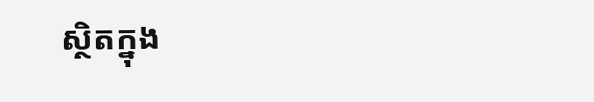ស្ថិតក្នុង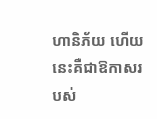ហានិភ័យ ហើយនេះគឺជាឱកាសរបស់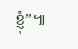ខ្ញុំ”៕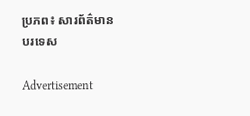ប្រភព៖ សារព័ត៌មានបរទេស

Advertisement